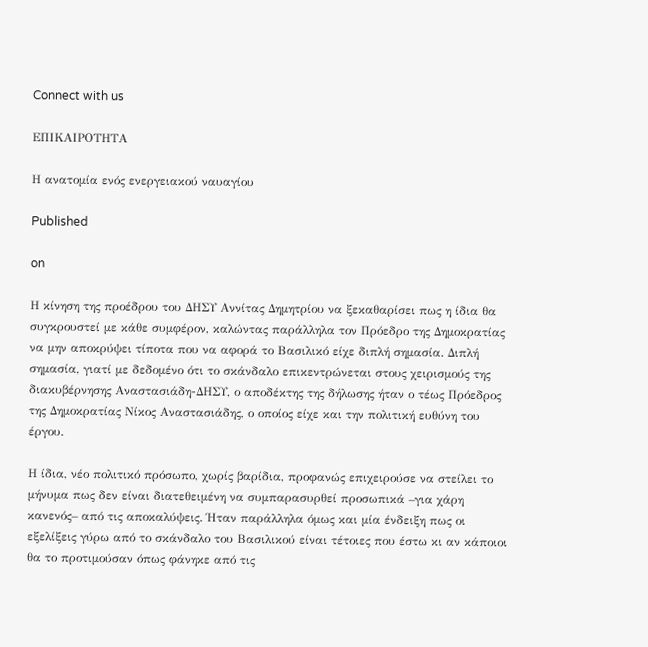Connect with us

ΕΠΙΚΑΙΡΟΤΗΤΑ

Η ανατομία ενός ενεργειακού ναυαγίου

Published

on

Η κίνηση της προέδρου του ΔΗΣΥ Αννίτας Δημητρίου να ξεκαθαρίσει πως η ίδια θα συγκρουστεί με κάθε συμφέρον, καλώντας παράλληλα τον Πρόεδρο της Δημοκρατίας να μην αποκρύψει τίποτα που να αφορά το Βασιλικό είχε διπλή σημασία. Διπλή σημασία, γιατί με δεδομένο ότι το σκάνδαλο επικεντρώνεται στους χειρισμούς της διακυβέρνησης Αναστασιάδη-ΔΗΣΥ, ο αποδέκτης της δήλωσης ήταν ο τέως Πρόεδρος της Δημοκρατίας Νίκος Αναστασιάδης, ο οποίος είχε και την πολιτική ευθύνη του έργου.

Η ίδια, νέο πολιτικό πρόσωπο, χωρίς βαρίδια, προφανώς επιχειρούσε να στείλει το μήνυμα πως δεν είναι διατεθειμένη να συμπαρασυρθεί προσωπικά –για χάρη κανενός– από τις αποκαλύψεις. Ήταν παράλληλα όμως και μία ένδειξη πως οι εξελίξεις γύρω από το σκάνδαλο του Βασιλικού είναι τέτοιες που έστω κι αν κάποιοι θα το προτιμούσαν όπως φάνηκε από τις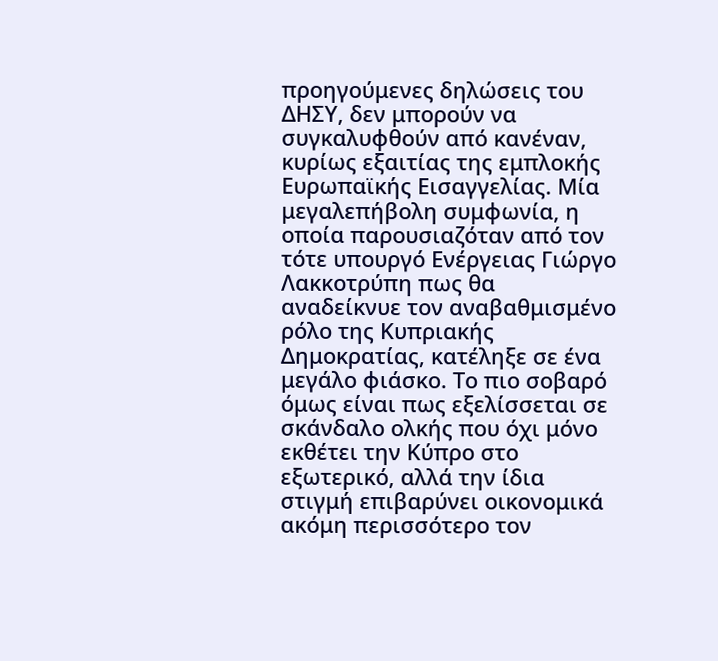προηγούμενες δηλώσεις του ΔΗΣΥ, δεν μπορούν να συγκαλυφθούν από κανέναν, κυρίως εξαιτίας της εμπλοκής Ευρωπαϊκής Εισαγγελίας. Μία μεγαλεπήβολη συμφωνία, η οποία παρουσιαζόταν από τον τότε υπουργό Ενέργειας Γιώργο Λακκοτρύπη πως θα αναδείκνυε τον αναβαθμισμένο ρόλο της Κυπριακής Δημοκρατίας, κατέληξε σε ένα μεγάλο φιάσκο. Το πιο σοβαρό όμως είναι πως εξελίσσεται σε σκάνδαλο ολκής που όχι μόνο εκθέτει την Κύπρο στο εξωτερικό, αλλά την ίδια στιγμή επιβαρύνει οικονομικά ακόμη περισσότερο τον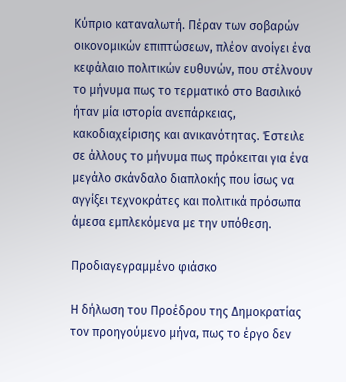Κύπριο καταναλωτή. Πέραν των σοβαρών οικονομικών επιπτώσεων, πλέον ανοίγει ένα κεφάλαιο πολιτικών ευθυνών, που στέλνουν το μήνυμα πως το τερματικό στο Βασιλικό ήταν μία ιστορία ανεπάρκειας, κακοδιαχείρισης και ανικανότητας. Έστειλε σε άλλους το μήνυμα πως πρόκειται για ένα μεγάλο σκάνδαλο διαπλοκής που ίσως να αγγίξει τεχνοκράτες και πολιτικά πρόσωπα άμεσα εμπλεκόμενα με την υπόθεση.

Προδιαγεγραμμένο φιάσκο

Η δήλωση του Προέδρου της Δημοκρατίας τον προηγούμενο μήνα, πως το έργο δεν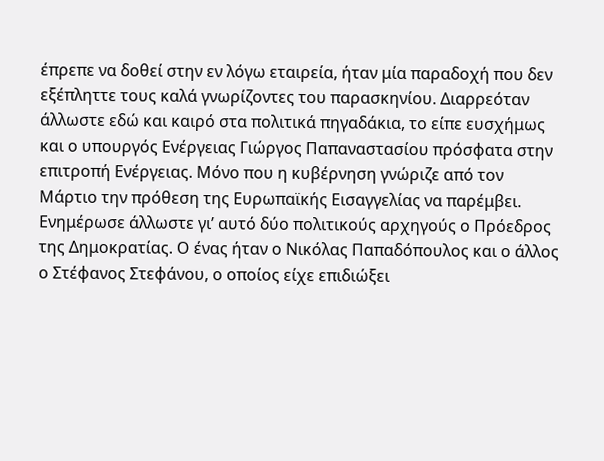έπρεπε να δοθεί στην εν λόγω εταιρεία, ήταν μία παραδοχή που δεν εξέπληττε τους καλά γνωρίζοντες του παρασκηνίου. Διαρρεόταν άλλωστε εδώ και καιρό στα πολιτικά πηγαδάκια, το είπε ευσχήμως και ο υπουργός Ενέργειας Γιώργος Παπαναστασίου πρόσφατα στην επιτροπή Ενέργειας. Μόνο που η κυβέρνηση γνώριζε από τον Μάρτιο την πρόθεση της Ευρωπαϊκής Εισαγγελίας να παρέμβει. Ενημέρωσε άλλωστε γι’ αυτό δύο πολιτικούς αρχηγούς ο Πρόεδρος της Δημοκρατίας. Ο ένας ήταν ο Νικόλας Παπαδόπουλος και ο άλλος ο Στέφανος Στεφάνου, ο οποίος είχε επιδιώξει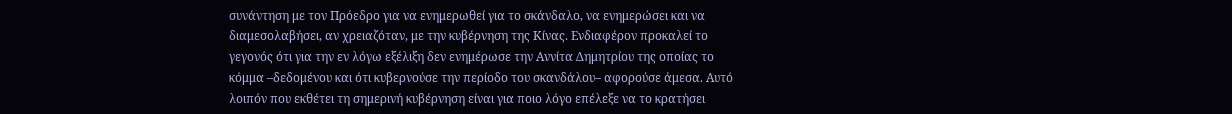συνάντηση με τον Πρόεδρο για να ενημερωθεί για το σκάνδαλο, να ενημερώσει και να διαμεσολαβήσει, αν χρειαζόταν, με την κυβέρνηση της Κίνας. Ενδιαφέρον προκαλεί το γεγονός ότι για την εν λόγω εξέλιξη δεν ενημέρωσε την Αννίτα Δημητρίου της οποίας το κόμμα –δεδομένου και ότι κυβερνούσε την περίοδο του σκανδάλου– αφορούσε άμεσα. Αυτό λοιπόν που εκθέτει τη σημερινή κυβέρνηση είναι για ποιο λόγο επέλεξε να το κρατήσει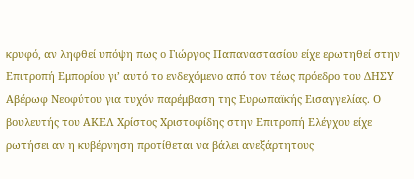κρυφό, αν ληφθεί υπόψη πως ο Γιώργος Παπαναστασίου είχε ερωτηθεί στην Επιτροπή Εμπορίου γι’ αυτό το ενδεχόμενο από τον τέως πρόεδρο του ΔΗΣΥ Αβέρωφ Νεοφύτου για τυχόν παρέμβαση της Ευρωπαϊκής Εισαγγελίας. Ο βουλευτής του ΑΚΕΛ Χρίστος Χριστοφίδης στην Επιτροπή Ελέγχου είχε ρωτήσει αν η κυβέρνηση προτίθεται να βάλει ανεξάρτητους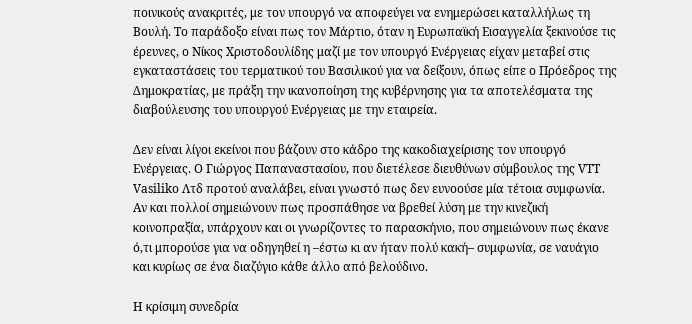ποινικούς ανακριτές, με τον υπουργό να αποφεύγει να ενημερώσει καταλλήλως τη Βουλή. Το παράδοξο είναι πως τον Μάρτιο, όταν η Ευρωπαϊκή Εισαγγελία ξεκινούσε τις έρευνες, ο Νίκος Χριστοδουλίδης μαζί με τον υπουργό Ενέργειας είχαν μεταβεί στις εγκαταστάσεις του τερματικού του Βασιλικού για να δείξουν, όπως είπε ο Πρόεδρος της Δημοκρατίας, με πράξη την ικανοποίηση της κυβέρνησης για τα αποτελέσματα της διαβούλευσης του υπουργού Ενέργειας με την εταιρεία.

Δεν είναι λίγοι εκείνοι που βάζουν στο κάδρο της κακοδιαχείρισης τον υπουργό Ενέργειας. Ο Γιώργος Παπαναστασίου, που διετέλεσε διευθύνων σύμβουλος της VTT Vasiliko Λτδ προτού αναλάβει, είναι γνωστό πως δεν ευνοούσε μία τέτοια συμφωνία. Αν και πολλοί σημειώνουν πως προσπάθησε να βρεθεί λύση με την κινεζική κοινοπραξία, υπάρχουν και οι γνωρίζοντες το παρασκήνιο, που σημειώνουν πως έκανε ό,τι μπορούσε για να οδηγηθεί η –έστω κι αν ήταν πολύ κακή– συμφωνία, σε ναυάγιο και κυρίως σε ένα διαζύγιο κάθε άλλο από βελούδινο.

Η κρίσιμη συνεδρία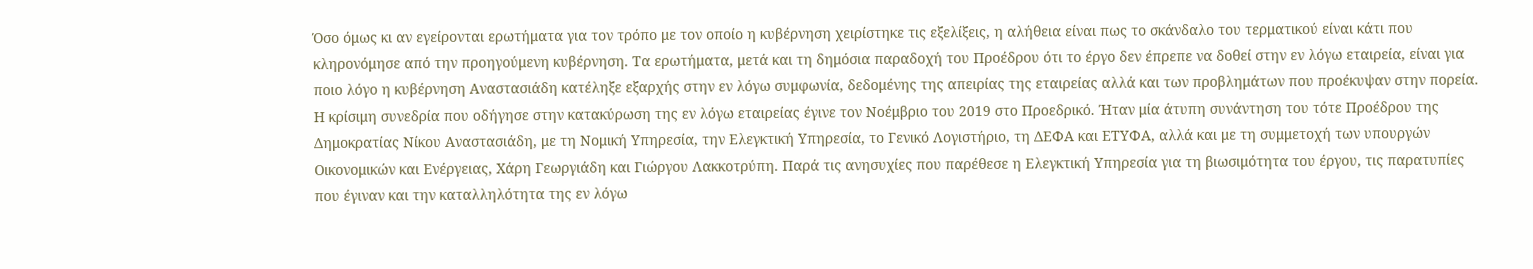Όσο όμως κι αν εγείρονται ερωτήματα για τον τρόπο με τον οποίο η κυβέρνηση χειρίστηκε τις εξελίξεις, η αλήθεια είναι πως το σκάνδαλο του τερματικού είναι κάτι που κληρονόμησε από την προηγούμενη κυβέρνηση. Τα ερωτήματα, μετά και τη δημόσια παραδοχή του Προέδρου ότι το έργο δεν έπρεπε να δοθεί στην εν λόγω εταιρεία, είναι για ποιο λόγο η κυβέρνηση Αναστασιάδη κατέληξε εξαρχής στην εν λόγω συμφωνία, δεδομένης της απειρίας της εταιρείας αλλά και των προβλημάτων που προέκυψαν στην πορεία. Η κρίσιμη συνεδρία που οδήγησε στην κατακύρωση της εν λόγω εταιρείας έγινε τον Νοέμβριο του 2019 στο Προεδρικό. Ήταν μία άτυπη συνάντηση του τότε Προέδρου της Δημοκρατίας Νίκου Αναστασιάδη, με τη Νομική Υπηρεσία, την Ελεγκτική Υπηρεσία, το Γενικό Λογιστήριο, τη ΔΕΦΑ και ΕΤΥΦΑ, αλλά και με τη συμμετοχή των υπουργών Οικονομικών και Ενέργειας, Χάρη Γεωργιάδη και Γιώργου Λακκοτρύπη. Παρά τις ανησυχίες που παρέθεσε η Ελεγκτική Υπηρεσία για τη βιωσιμότητα του έργου, τις παρατυπίες που έγιναν και την καταλληλότητα της εν λόγω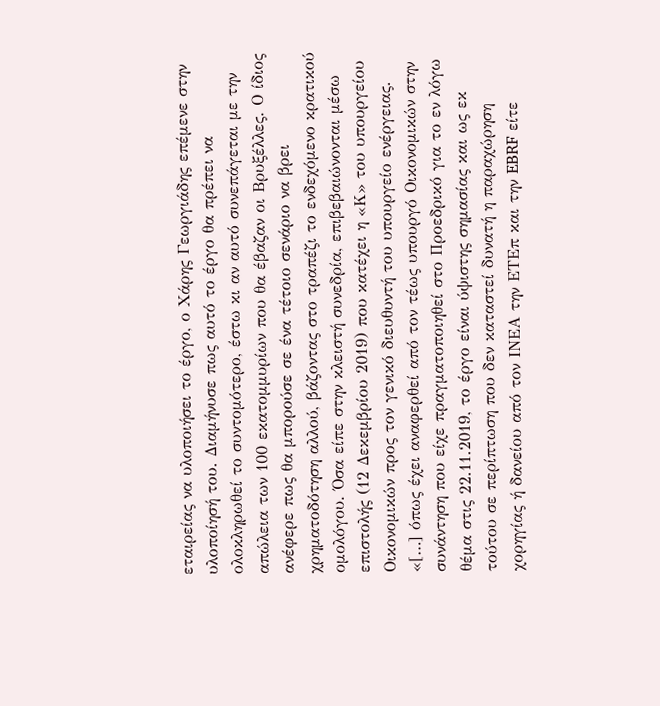εταιρείας να υλοποιήσει το έργο, ο Χάρης Γεωργιάδης επέμενε στην υλοποίησή του. Διαμήνυσε πως αυτό το έργο θα πρέπει να ολοκληρωθεί το συντομότερο, έστω κι αν αυτό συνεπάγεται με την απώλεια των 100 εκατομμυρίων που θα έβαζαν οι Βρυξέλλες. Ο ίδιος ανέφερε πως θα μπορούσε σε ένα τέτοιο σενάριο να βρει χρηματοδότηση αλλού, βάζοντας στο τραπέζι το ενδεχόμενο κρατικού ομολόγου. Όσα είπε στην κλειστή συνεδρία, επιβεβαιώνονται μέσω επιστολής (12 Δεκεμβρίου 2019) που κατέχει η «Κ» του υπουργείου Οικονομικών προς τον γενικό διευθυντή του υπουργείο ενέργειας. «[…] όπως έχει αναφερθεί από τον τέως υπουργό Οικονομικών στην συνάντηση που είχε πραγματοποιηθεί στο Προεδρικό για το εν λόγω θέμα στις 22.11.2019, το έργο είναι ύψιστης σημασίας και ως εκ τούτου σε περίπτωση που δεν καταστεί δυνατή η παραχώρηση χορηγίας ή δανείου από τον ΙΝΕΑ την ΕΤΕπ και την EBRF είτε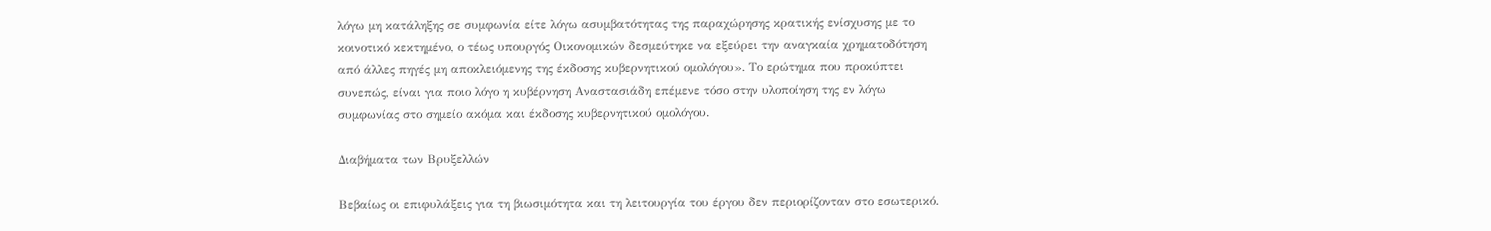λόγω μη κατάληξης σε συμφωνία είτε λόγω ασυμβατότητας της παραχώρησης κρατικής ενίσχυσης με το κοινοτικό κεκτημένο, ο τέως υπουργός Οικονομικών δεσμεύτηκε να εξεύρει την αναγκαία χρηματοδότηση από άλλες πηγές μη αποκλειόμενης της έκδοσης κυβερνητικού ομολόγου». Το ερώτημα που προκύπτει συνεπώς, είναι για ποιο λόγο η κυβέρνηση Αναστασιάδη επέμενε τόσο στην υλοποίηση της εν λόγω συμφωνίας στο σημείο ακόμα και έκδοσης κυβερνητικού ομολόγου.

Διαβήματα των Βρυξελλών

Βεβαίως οι επιφυλάξεις για τη βιωσιμότητα και τη λειτουργία του έργου δεν περιορίζονταν στο εσωτερικό.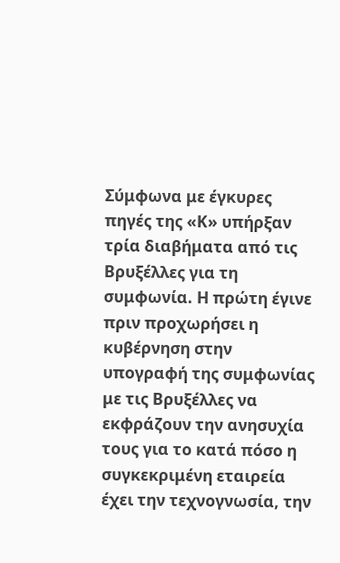Σύμφωνα με έγκυρες πηγές της «Κ» υπήρξαν τρία διαβήματα από τις Βρυξέλλες για τη συμφωνία. Η πρώτη έγινε πριν προχωρήσει η κυβέρνηση στην υπογραφή της συμφωνίας με τις Βρυξέλλες να εκφράζουν την ανησυχία τους για το κατά πόσο η συγκεκριμένη εταιρεία έχει την τεχνογνωσία, την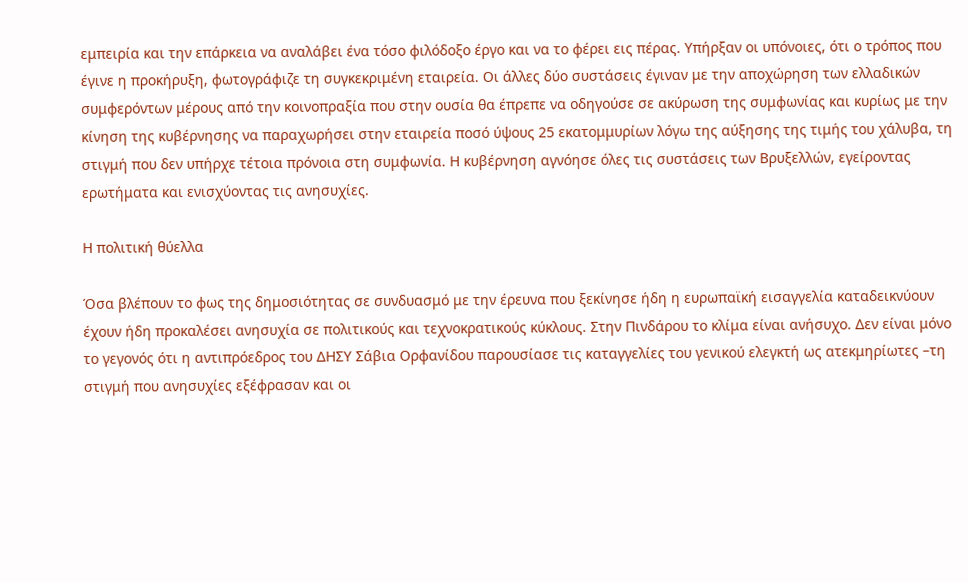εμπειρία και την επάρκεια να αναλάβει ένα τόσο φιλόδοξο έργο και να το φέρει εις πέρας. Υπήρξαν οι υπόνοιες, ότι ο τρόπος που έγινε η προκήρυξη, φωτογράφιζε τη συγκεκριμένη εταιρεία. Οι άλλες δύο συστάσεις έγιναν με την αποχώρηση των ελλαδικών συμφερόντων μέρους από την κοινοπραξία που στην ουσία θα έπρεπε να οδηγούσε σε ακύρωση της συμφωνίας και κυρίως με την κίνηση της κυβέρνησης να παραχωρήσει στην εταιρεία ποσό ύψους 25 εκατομμυρίων λόγω της αύξησης της τιμής του χάλυβα, τη στιγμή που δεν υπήρχε τέτοια πρόνοια στη συμφωνία. Η κυβέρνηση αγνόησε όλες τις συστάσεις των Βρυξελλών, εγείροντας ερωτήματα και ενισχύοντας τις ανησυχίες.

Η πολιτική θύελλα

Όσα βλέπουν το φως της δημοσιότητας σε συνδυασμό με την έρευνα που ξεκίνησε ήδη η ευρωπαϊκή εισαγγελία καταδεικνύουν έχουν ήδη προκαλέσει ανησυχία σε πολιτικούς και τεχνοκρατικούς κύκλους. Στην Πινδάρου το κλίμα είναι ανήσυχο. Δεν είναι μόνο το γεγονός ότι η αντιπρόεδρος του ΔΗΣΥ Σάβια Ορφανίδου παρουσίασε τις καταγγελίες του γενικού ελεγκτή ως ατεκμηρίωτες –τη στιγμή που ανησυχίες εξέφρασαν και οι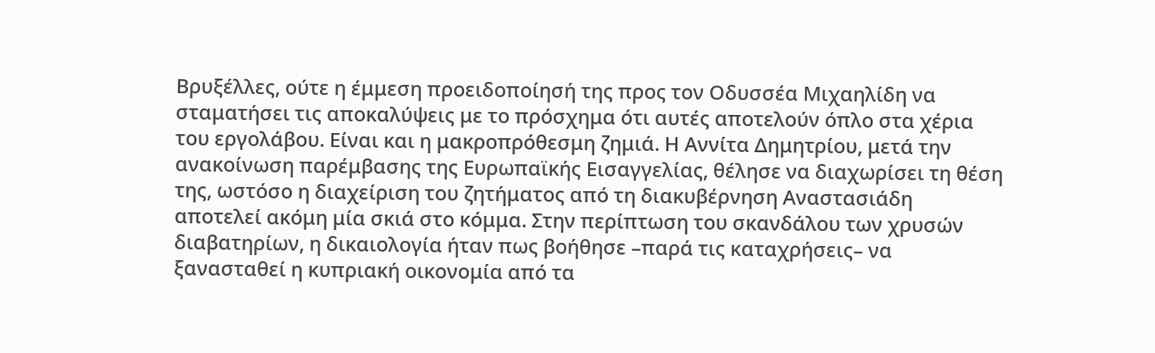Βρυξέλλες, ούτε η έμμεση προειδοποίησή της προς τον Οδυσσέα Μιχαηλίδη να σταματήσει τις αποκαλύψεις με το πρόσχημα ότι αυτές αποτελούν όπλο στα χέρια του εργολάβου. Είναι και η μακροπρόθεσμη ζημιά. Η Αννίτα Δημητρίου, μετά την ανακοίνωση παρέμβασης της Ευρωπαϊκής Εισαγγελίας, θέλησε να διαχωρίσει τη θέση της, ωστόσο η διαχείριση του ζητήματος από τη διακυβέρνηση Αναστασιάδη αποτελεί ακόμη μία σκιά στο κόμμα. Στην περίπτωση του σκανδάλου των χρυσών διαβατηρίων, η δικαιολογία ήταν πως βοήθησε –παρά τις καταχρήσεις– να ξανασταθεί η κυπριακή οικονομία από τα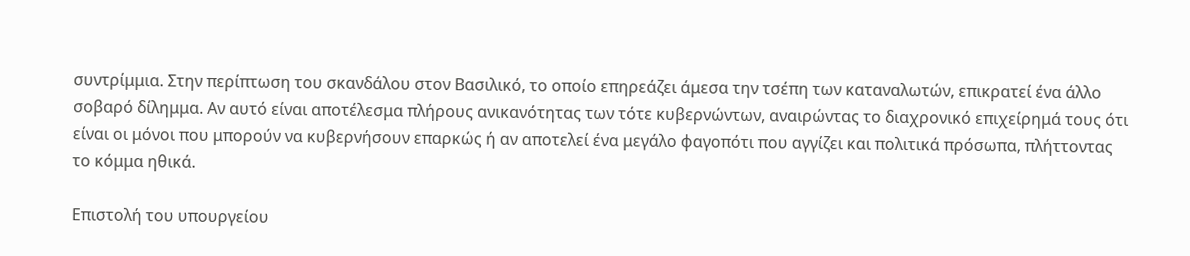συντρίμμια. Στην περίπτωση του σκανδάλου στον Βασιλικό, το οποίο επηρεάζει άμεσα την τσέπη των καταναλωτών, επικρατεί ένα άλλο σοβαρό δίλημμα. Αν αυτό είναι αποτέλεσμα πλήρους ανικανότητας των τότε κυβερνώντων, αναιρώντας το διαχρονικό επιχείρημά τους ότι είναι οι μόνοι που μπορούν να κυβερνήσουν επαρκώς ή αν αποτελεί ένα μεγάλο φαγοπότι που αγγίζει και πολιτικά πρόσωπα, πλήττοντας το κόμμα ηθικά.

Επιστολή του υπουργείου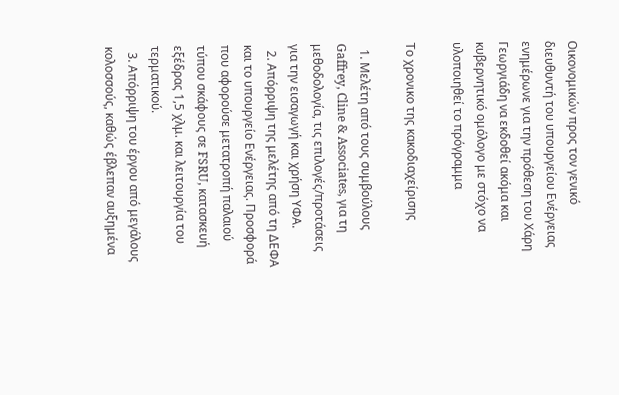Οικονομικών προς τον γενικό διευθυντή του υπουργείου Ενέργειας ενημέρωνε για την πρόθεση του Χάρη Γεωργιάδη να εκδοθεί ακόμα και κυβερνητικό ομόλογο με στόχο να υλοποιηθεί το πρόγραμμα

Το χρονικο της κακοδιαχείρισης

  1. Μελέτη από τους συμβούλους Gaffrey, Cline & Associates, για τη μεθοδολογία, τις επιλογές/προτάσεις για την εισαγωγή και χρήση ΥΦΑ.
  2. Απόρριψη της μελέτης από τη ΔΕΦΑ και το υπουργείο Ενέργειας. Προσφορά που αφορούσε μετατροπή παλαιού τύπου σκάφους σε FSRU, κατασκευή εξέδρας 1,5 χλμ. και λειτουργία του τερματικού.
  3. Απόρριψη του έργου από μεγάλους κολοσσούς, καθώς έβλεπαν αυξημένα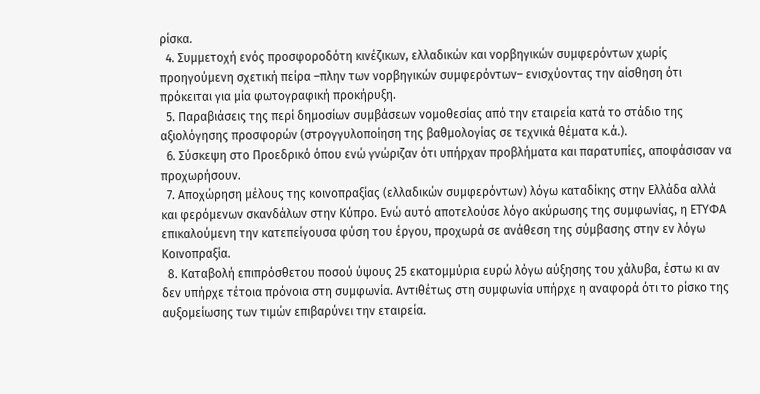ρίσκα.
  4. Συμμετοχή ενός προσφοροδότη κινέζικων, ελλαδικών και νορβηγικών συμφερόντων χωρίς προηγούμενη σχετική πείρα –πλην των νορβηγικών συμφερόντων– ενισχύοντας την αίσθηση ότι πρόκειται για μία φωτογραφική προκήρυξη.
  5. Παραβιάσεις της περί δημοσίων συμβάσεων νομοθεσίας από την εταιρεία κατά το στάδιο της αξιολόγησης προσφορών (στρογγυλοποίηση της βαθμολογίας σε τεχνικά θέματα κ.ά.).
  6. Σύσκεψη στο Προεδρικό όπου ενώ γνώριζαν ότι υπήρχαν προβλήματα και παρατυπίες, αποφάσισαν να προχωρήσουν.
  7. Αποχώρηση μέλους της κοινοπραξίας (ελλαδικών συμφερόντων) λόγω καταδίκης στην Ελλάδα αλλά και φερόμενων σκανδάλων στην Κύπρο. Ενώ αυτό αποτελούσε λόγο ακύρωσης της συμφωνίας, η ΕΤΥΦΑ επικαλούμενη την κατεπείγουσα φύση του έργου, προχωρά σε ανάθεση της σύμβασης στην εν λόγω Κοινοπραξία.
  8. Καταβολή επιπρόσθετου ποσού ύψους 25 εκατομμύρια ευρώ λόγω αύξησης του χάλυβα, έστω κι αν δεν υπήρχε τέτοια πρόνοια στη συμφωνία. Αντιθέτως στη συμφωνία υπήρχε η αναφορά ότι το ρίσκο της αυξομείωσης των τιμών επιβαρύνει την εταιρεία.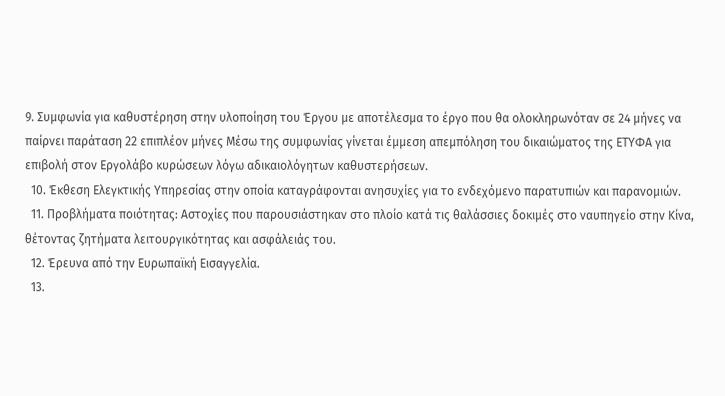9. Συμφωνία για καθυστέρηση στην υλοποίηση του Έργου με αποτέλεσμα το έργο που θα ολοκληρωνόταν σε 24 μήνες να παίρνει παράταση 22 επιπλέον μήνες Μέσω της συμφωνίας γίνεται έμμεση απεμπόληση του δικαιώματος της ΕΤΥΦΑ για επιβολή στον Εργολάβο κυρώσεων λόγω αδικαιολόγητων καθυστερήσεων.
  10. Έκθεση Ελεγκτικής Υπηρεσίας στην οποία καταγράφονται ανησυχίες για το ενδεχόμενο παρατυπιών και παρανομιών.
  11. Προβλήματα ποιότητας: Αστοχίες που παρουσιάστηκαν στο πλοίο κατά τις θαλάσσιες δοκιμές στο ναυπηγείο στην Κίνα, θέτοντας ζητήματα λειτουργικότητας και ασφάλειάς του.
  12. Έρευνα από την Ευρωπαϊκή Εισαγγελία.
  13.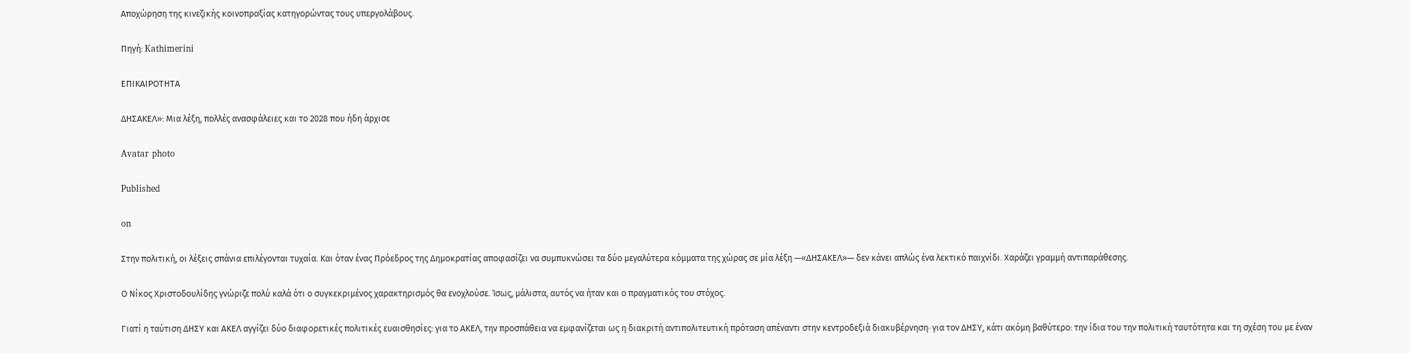Αποχώρηση της κινεζικής κοινοπραξίας κατηγορώντας τους υπεργολάβους.

Πηγή: Kathimerini

ΕΠΙΚΑΙΡΟΤΗΤΑ

ΔΗΣΑΚΕΛ»: Μια λέξη, πολλές ανασφάλειες και το 2028 που ήδη άρχισε

Avatar photo

Published

on

Στην πολιτική, οι λέξεις σπάνια επιλέγονται τυχαία. Και όταν ένας Πρόεδρος της Δημοκρατίας αποφασίζει να συμπυκνώσει τα δύο μεγαλύτερα κόμματα της χώρας σε μία λέξη —«ΔΗΣΑΚΕΛ»— δεν κάνει απλώς ένα λεκτικό παιχνίδι. Χαράζει γραμμή αντιπαράθεσης.

Ο Νίκος Χριστοδουλίδης γνώριζε πολύ καλά ότι ο συγκεκριμένος χαρακτηρισμός θα ενοχλούσε. Ίσως, μάλιστα, αυτός να ήταν και ο πραγματικός του στόχος.

Γιατί η ταύτιση ΔΗΣΥ και ΑΚΕΛ αγγίζει δύο διαφορετικές πολιτικές ευαισθησίες: για το ΑΚΕΛ, την προσπάθεια να εμφανίζεται ως η διακριτή αντιπολιτευτική πρόταση απέναντι στην κεντροδεξιά διακυβέρνηση· για τον ΔΗΣΥ, κάτι ακόμη βαθύτερο: την ίδια του την πολιτική ταυτότητα και τη σχέση του με έναν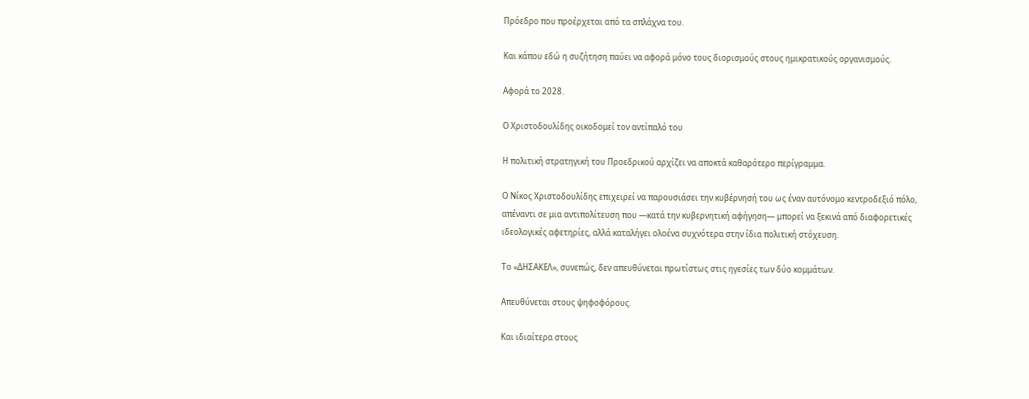Πρόεδρο που προέρχεται από τα σπλάχνα του.

Και κάπου εδώ η συζήτηση παύει να αφορά μόνο τους διορισμούς στους ημικρατικούς οργανισμούς.

Αφορά το 2028.

Ο Χριστοδουλίδης οικοδομεί τον αντίπαλό του

Η πολιτική στρατηγική του Προεδρικού αρχίζει να αποκτά καθαρότερο περίγραμμα.

Ο Νίκος Χριστοδουλίδης επιχειρεί να παρουσιάσει την κυβέρνησή του ως έναν αυτόνομο κεντροδεξιό πόλο, απέναντι σε μια αντιπολίτευση που —κατά την κυβερνητική αφήγηση— μπορεί να ξεκινά από διαφορετικές ιδεολογικές αφετηρίες, αλλά καταλήγει ολοένα συχνότερα στην ίδια πολιτική στόχευση.

Το «ΔΗΣΑΚΕΛ», συνεπώς, δεν απευθύνεται πρωτίστως στις ηγεσίες των δύο κομμάτων.

Απευθύνεται στους ψηφοφόρους.

Και ιδιαίτερα στους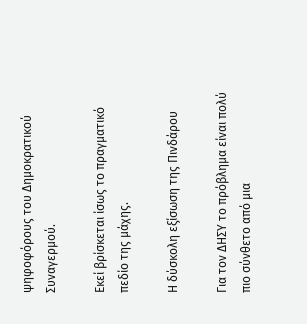ψηφοφόρους του Δημοκρατικού Συναγερμού.

Εκεί βρίσκεται ίσως το πραγματικό πεδίο της μάχης.

Η δύσκολη εξίσωση της Πινδάρου

Για τον ΔΗΣΥ το πρόβλημα είναι πολύ πιο σύνθετο από μια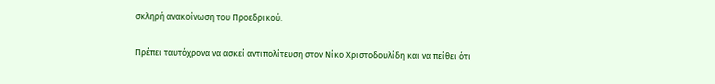σκληρή ανακοίνωση του Προεδρικού.

Πρέπει ταυτόχρονα να ασκεί αντιπολίτευση στον Νίκο Χριστοδουλίδη και να πείθει ότι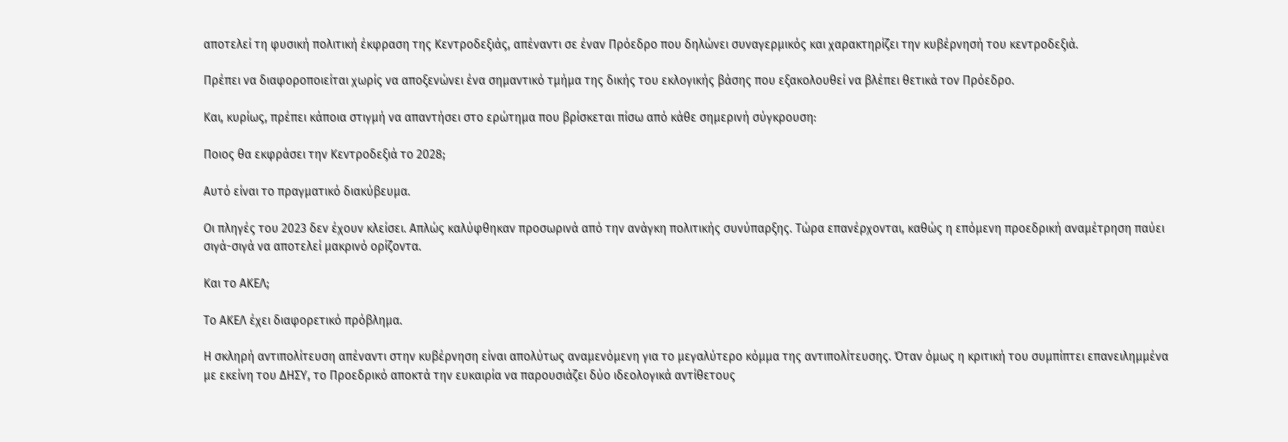αποτελεί τη φυσική πολιτική έκφραση της Κεντροδεξιάς, απέναντι σε έναν Πρόεδρο που δηλώνει συναγερμικός και χαρακτηρίζει την κυβέρνησή του κεντροδεξιά.

Πρέπει να διαφοροποιείται χωρίς να αποξενώνει ένα σημαντικό τμήμα της δικής του εκλογικής βάσης που εξακολουθεί να βλέπει θετικά τον Πρόεδρο.

Και, κυρίως, πρέπει κάποια στιγμή να απαντήσει στο ερώτημα που βρίσκεται πίσω από κάθε σημερινή σύγκρουση:

Ποιος θα εκφράσει την Κεντροδεξιά το 2028;

Αυτό είναι το πραγματικό διακύβευμα.

Οι πληγές του 2023 δεν έχουν κλείσει. Απλώς καλύφθηκαν προσωρινά από την ανάγκη πολιτικής συνύπαρξης. Τώρα επανέρχονται, καθώς η επόμενη προεδρική αναμέτρηση παύει σιγά-σιγά να αποτελεί μακρινό ορίζοντα.

Και το ΑΚΕΛ;

Το ΑΚΕΛ έχει διαφορετικό πρόβλημα.

Η σκληρή αντιπολίτευση απέναντι στην κυβέρνηση είναι απολύτως αναμενόμενη για το μεγαλύτερο κόμμα της αντιπολίτευσης. Όταν όμως η κριτική του συμπίπτει επανειλημμένα με εκείνη του ΔΗΣΥ, το Προεδρικό αποκτά την ευκαιρία να παρουσιάζει δύο ιδεολογικά αντίθετους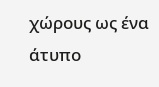χώρους ως ένα άτυπο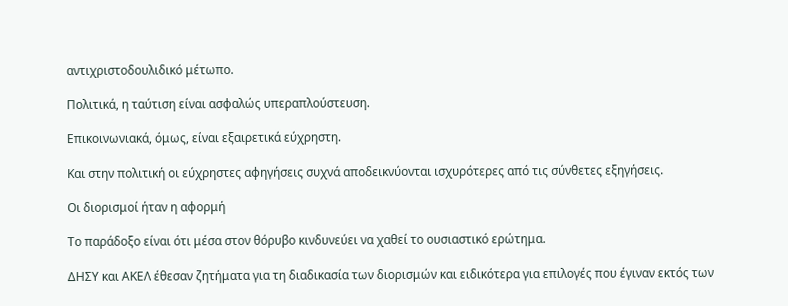αντιχριστοδουλιδικό μέτωπο.

Πολιτικά, η ταύτιση είναι ασφαλώς υπεραπλούστευση.

Επικοινωνιακά, όμως, είναι εξαιρετικά εύχρηστη.

Και στην πολιτική οι εύχρηστες αφηγήσεις συχνά αποδεικνύονται ισχυρότερες από τις σύνθετες εξηγήσεις.

Οι διορισμοί ήταν η αφορμή

Το παράδοξο είναι ότι μέσα στον θόρυβο κινδυνεύει να χαθεί το ουσιαστικό ερώτημα.

ΔΗΣΥ και ΑΚΕΛ έθεσαν ζητήματα για τη διαδικασία των διορισμών και ειδικότερα για επιλογές που έγιναν εκτός των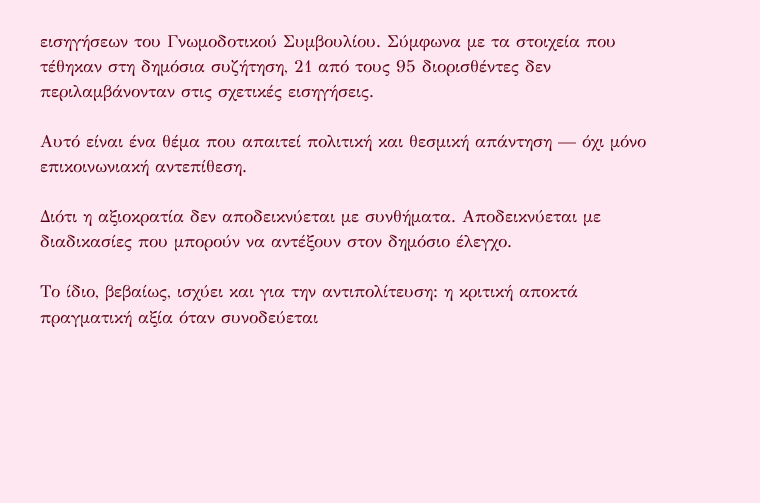εισηγήσεων του Γνωμοδοτικού Συμβουλίου. Σύμφωνα με τα στοιχεία που τέθηκαν στη δημόσια συζήτηση, 21 από τους 95 διορισθέντες δεν περιλαμβάνονταν στις σχετικές εισηγήσεις.

Αυτό είναι ένα θέμα που απαιτεί πολιτική και θεσμική απάντηση — όχι μόνο επικοινωνιακή αντεπίθεση.

Διότι η αξιοκρατία δεν αποδεικνύεται με συνθήματα. Αποδεικνύεται με διαδικασίες που μπορούν να αντέξουν στον δημόσιο έλεγχο.

Το ίδιο, βεβαίως, ισχύει και για την αντιπολίτευση: η κριτική αποκτά πραγματική αξία όταν συνοδεύεται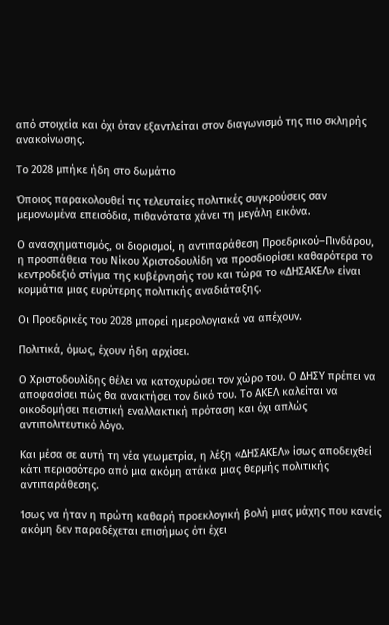από στοιχεία και όχι όταν εξαντλείται στον διαγωνισμό της πιο σκληρής ανακοίνωσης.

Το 2028 μπήκε ήδη στο δωμάτιο

Όποιος παρακολουθεί τις τελευταίες πολιτικές συγκρούσεις σαν μεμονωμένα επεισόδια, πιθανότατα χάνει τη μεγάλη εικόνα.

Ο ανασχηματισμός, οι διορισμοί, η αντιπαράθεση Προεδρικού–Πινδάρου, η προσπάθεια του Νίκου Χριστοδουλίδη να προσδιορίσει καθαρότερα το κεντροδεξιό στίγμα της κυβέρνησής του και τώρα το «ΔΗΣΑΚΕΛ» είναι κομμάτια μιας ευρύτερης πολιτικής αναδιάταξης.

Οι Προεδρικές του 2028 μπορεί ημερολογιακά να απέχουν.

Πολιτικά, όμως, έχουν ήδη αρχίσει.

Ο Χριστοδουλίδης θέλει να κατοχυρώσει τον χώρο του. Ο ΔΗΣΥ πρέπει να αποφασίσει πώς θα ανακτήσει τον δικό του. Το ΑΚΕΛ καλείται να οικοδομήσει πειστική εναλλακτική πρόταση και όχι απλώς αντιπολιτευτικό λόγο.

Και μέσα σε αυτή τη νέα γεωμετρία, η λέξη «ΔΗΣΑΚΕΛ» ίσως αποδειχθεί κάτι περισσότερο από μια ακόμη ατάκα μιας θερμής πολιτικής αντιπαράθεσης.

Ίσως να ήταν η πρώτη καθαρή προεκλογική βολή μιας μάχης που κανείς ακόμη δεν παραδέχεται επισήμως ότι έχει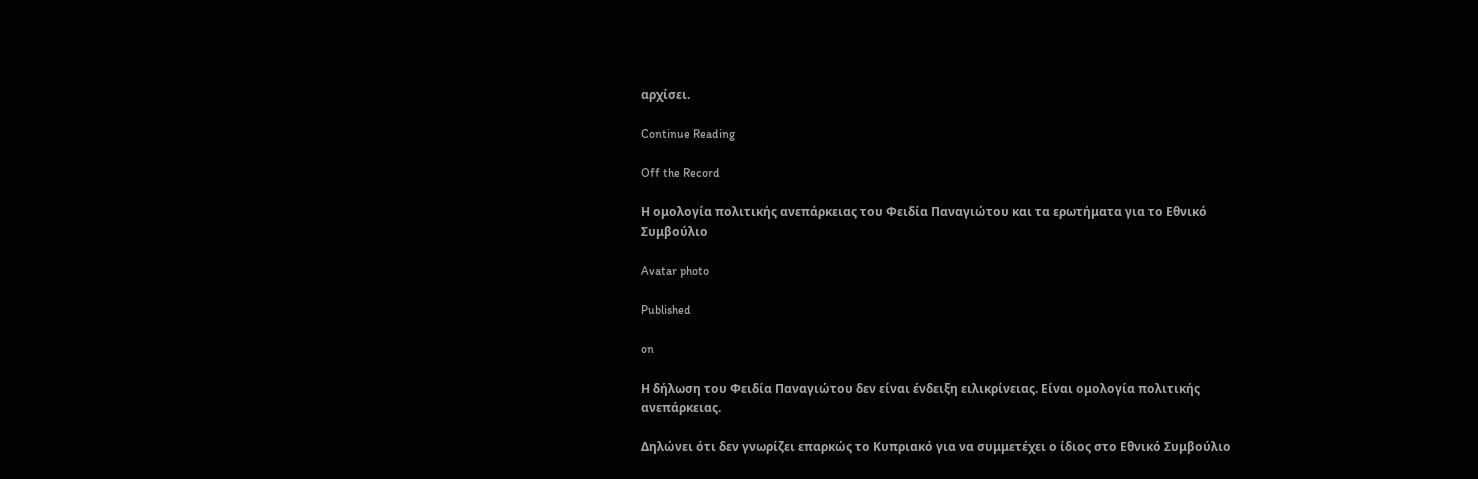αρχίσει.

Continue Reading

Off the Record

Η ομολογία πολιτικής ανεπάρκειας του Φειδία Παναγιώτου και τα ερωτήματα για το Εθνικό Συμβούλιο

Avatar photo

Published

on

Η δήλωση του Φειδία Παναγιώτου δεν είναι ένδειξη ειλικρίνειας. Είναι ομολογία πολιτικής ανεπάρκειας.

Δηλώνει ότι δεν γνωρίζει επαρκώς το Κυπριακό για να συμμετέχει ο ίδιος στο Εθνικό Συμβούλιο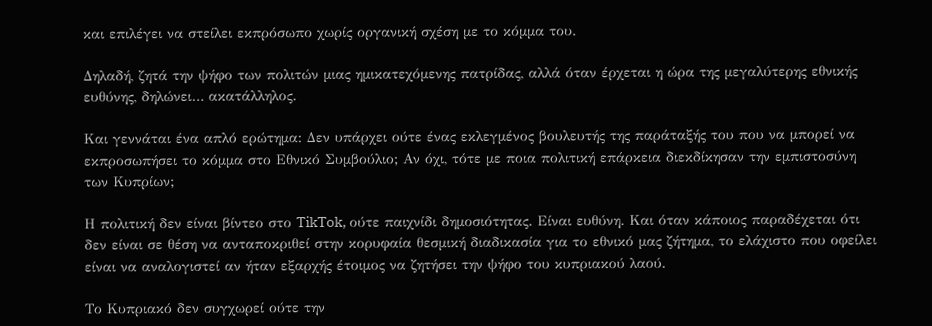και επιλέγει να στείλει εκπρόσωπο χωρίς οργανική σχέση με το κόμμα του.

Δηλαδή, ζητά την ψήφο των πολιτών μιας ημικατεχόμενης πατρίδας, αλλά όταν έρχεται η ώρα της μεγαλύτερης εθνικής ευθύνης, δηλώνει… ακατάλληλος.

Και γεννάται ένα απλό ερώτημα: Δεν υπάρχει ούτε ένας εκλεγμένος βουλευτής της παράταξής του που να μπορεί να εκπροσωπήσει το κόμμα στο Εθνικό Συμβούλιο; Αν όχι, τότε με ποια πολιτική επάρκεια διεκδίκησαν την εμπιστοσύνη των Κυπρίων;

Η πολιτική δεν είναι βίντεο στο TikTok, ούτε παιχνίδι δημοσιότητας. Είναι ευθύνη. Και όταν κάποιος παραδέχεται ότι δεν είναι σε θέση να ανταποκριθεί στην κορυφαία θεσμική διαδικασία για το εθνικό μας ζήτημα, το ελάχιστο που οφείλει είναι να αναλογιστεί αν ήταν εξαρχής έτοιμος να ζητήσει την ψήφο του κυπριακού λαού.

Το Κυπριακό δεν συγχωρεί ούτε την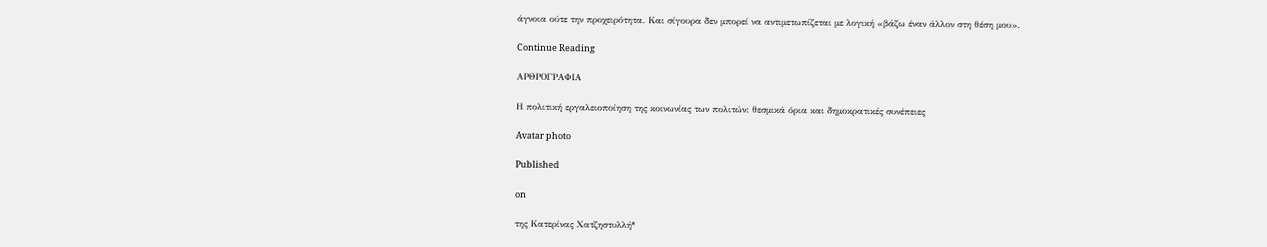άγνοια ούτε την προχειρότητα. Και σίγουρα δεν μπορεί να αντιμετωπίζεται με λογική «βάζω έναν άλλον στη θέση μου».

Continue Reading

ΑΡΘΡΟΓΡΑΦΙΑ

Η πολιτική εργαλειοποίηση της κοινωνίας των πολιτών: θεσμικά όρια και δημοκρατικές συνέπειες

Avatar photo

Published

on

της Κατερίνας Χατζηστυλλή*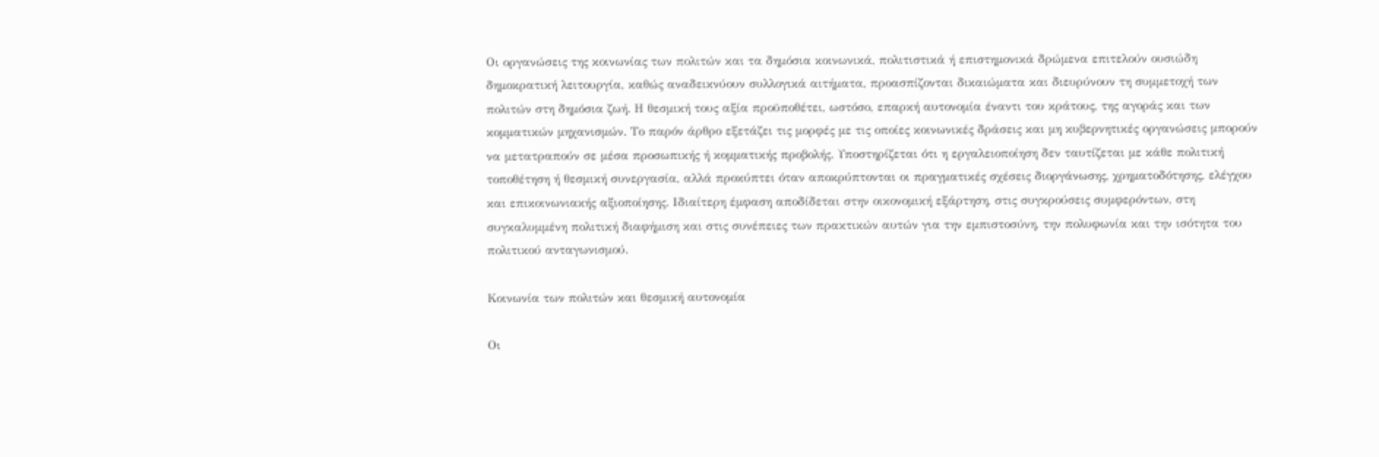Οι οργανώσεις της κοινωνίας των πολιτών και τα δημόσια κοινωνικά, πολιτιστικά ή επιστημονικά δρώμενα επιτελούν ουσιώδη δημοκρατική λειτουργία, καθώς αναδεικνύουν συλλογικά αιτήματα, προασπίζονται δικαιώματα και διευρύνουν τη συμμετοχή των πολιτών στη δημόσια ζωή. Η θεσμική τους αξία προϋποθέτει, ωστόσο, επαρκή αυτονομία έναντι του κράτους, της αγοράς και των κομματικών μηχανισμών. Το παρόν άρθρο εξετάζει τις μορφές με τις οποίες κοινωνικές δράσεις και μη κυβερνητικές οργανώσεις μπορούν να μετατραπούν σε μέσα προσωπικής ή κομματικής προβολής. Υποστηρίζεται ότι η εργαλειοποίηση δεν ταυτίζεται με κάθε πολιτική τοποθέτηση ή θεσμική συνεργασία, αλλά προκύπτει όταν αποκρύπτονται οι πραγματικές σχέσεις διοργάνωσης, χρηματοδότησης, ελέγχου και επικοινωνιακής αξιοποίησης. Ιδιαίτερη έμφαση αποδίδεται στην οικονομική εξάρτηση, στις συγκρούσεις συμφερόντων, στη συγκαλυμμένη πολιτική διαφήμιση και στις συνέπειες των πρακτικών αυτών για την εμπιστοσύνη, την πολυφωνία και την ισότητα του πολιτικού ανταγωνισμού.

Κοινωνία των πολιτών και θεσμική αυτονομία

Οι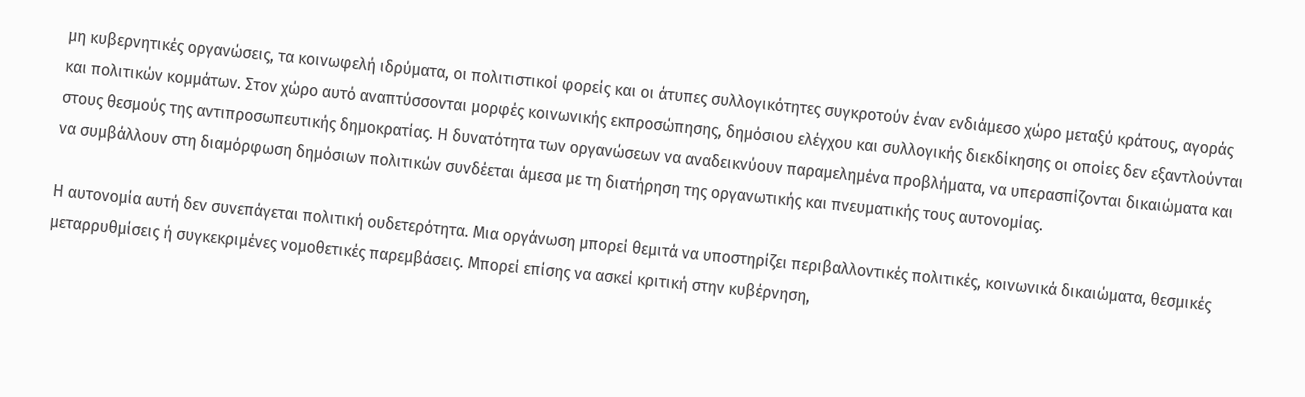μη κυβερνητικές οργανώσεις, τα κοινωφελή ιδρύματα, οι πολιτιστικοί φορείς και οι άτυπες συλλογικότητες συγκροτούν έναν ενδιάμεσο χώρο μεταξύ κράτους, αγοράς και πολιτικών κομμάτων. Στον χώρο αυτό αναπτύσσονται μορφές κοινωνικής εκπροσώπησης, δημόσιου ελέγχου και συλλογικής διεκδίκησης οι οποίες δεν εξαντλούνται στους θεσμούς της αντιπροσωπευτικής δημοκρατίας. Η δυνατότητα των οργανώσεων να αναδεικνύουν παραμελημένα προβλήματα, να υπερασπίζονται δικαιώματα και να συμβάλλουν στη διαμόρφωση δημόσιων πολιτικών συνδέεται άμεσα με τη διατήρηση της οργανωτικής και πνευματικής τους αυτονομίας.

Η αυτονομία αυτή δεν συνεπάγεται πολιτική ουδετερότητα. Μια οργάνωση μπορεί θεμιτά να υποστηρίζει περιβαλλοντικές πολιτικές, κοινωνικά δικαιώματα, θεσμικές μεταρρυθμίσεις ή συγκεκριμένες νομοθετικές παρεμβάσεις. Μπορεί επίσης να ασκεί κριτική στην κυβέρνηση,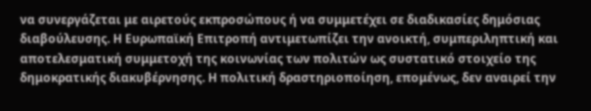να συνεργάζεται με αιρετούς εκπροσώπους ή να συμμετέχει σε διαδικασίες δημόσιας διαβούλευσης. Η Ευρωπαϊκή Επιτροπή αντιμετωπίζει την ανοικτή, συμπεριληπτική και αποτελεσματική συμμετοχή της κοινωνίας των πολιτών ως συστατικό στοιχείο της δημοκρατικής διακυβέρνησης. Η πολιτική δραστηριοποίηση, επομένως, δεν αναιρεί την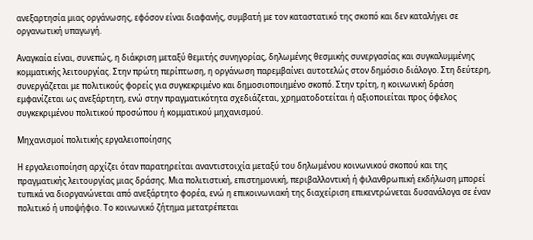ανεξαρτησία μιας οργάνωσης, εφόσον είναι διαφανής, συμβατή με τον καταστατικό της σκοπό και δεν καταλήγει σε οργανωτική υπαγωγή.

Αναγκαία είναι, συνεπώς, η διάκριση μεταξύ θεμιτής συνηγορίας, δηλωμένης θεσμικής συνεργασίας και συγκαλυμμένης κομματικής λειτουργίας. Στην πρώτη περίπτωση, η οργάνωση παρεμβαίνει αυτοτελώς στον δημόσιο διάλογο. Στη δεύτερη, συνεργάζεται με πολιτικούς φορείς για συγκεκριμένο και δημοσιοποιημένο σκοπό. Στην τρίτη, η κοινωνική δράση εμφανίζεται ως ανεξάρτητη, ενώ στην πραγματικότητα σχεδιάζεται, χρηματοδοτείται ή αξιοποιείται προς όφελος συγκεκριμένου πολιτικού προσώπου ή κομματικού μηχανισμού.

Μηχανισμοί πολιτικής εργαλειοποίησης

Η εργαλειοποίηση αρχίζει όταν παρατηρείται αναντιστοιχία μεταξύ του δηλωμένου κοινωνικού σκοπού και της πραγματικής λειτουργίας μιας δράσης. Μια πολιτιστική, επιστημονική, περιβαλλοντική ή φιλανθρωπική εκδήλωση μπορεί τυπικά να διοργανώνεται από ανεξάρτητο φορέα, ενώ η επικοινωνιακή της διαχείριση επικεντρώνεται δυσανάλογα σε έναν πολιτικό ή υποψήφιο. Το κοινωνικό ζήτημα μετατρέπεται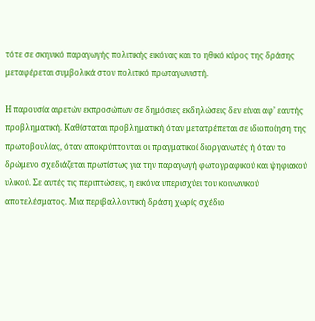τότε σε σκηνικό παραγωγής πολιτικής εικόνας και το ηθικό κύρος της δράσης μεταφέρεται συμβολικά στον πολιτικό πρωταγωνιστή.

Η παρουσία αιρετών εκπροσώπων σε δημόσιες εκδηλώσεις δεν είναι αφ’ εαυτής προβληματική. Καθίσταται προβληματική όταν μετατρέπεται σε ιδιοποίηση της πρωτοβουλίας, όταν αποκρύπτονται οι πραγματικοί διοργανωτές ή όταν το δρώμενο σχεδιάζεται πρωτίστως για την παραγωγή φωτογραφικού και ψηφιακού υλικού. Σε αυτές τις περιπτώσεις, η εικόνα υπερισχύει του κοινωνικού αποτελέσματος. Μια περιβαλλοντική δράση χωρίς σχέδιο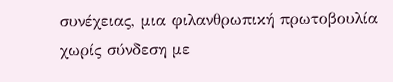συνέχειας, μια φιλανθρωπική πρωτοβουλία χωρίς σύνδεση με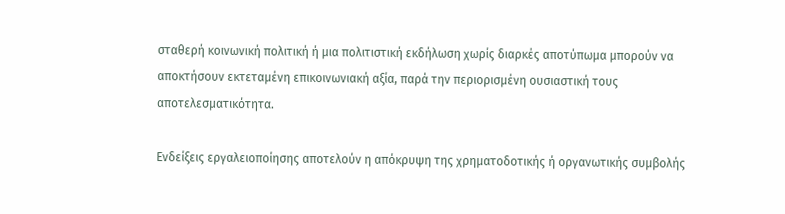σταθερή κοινωνική πολιτική ή μια πολιτιστική εκδήλωση χωρίς διαρκές αποτύπωμα μπορούν να αποκτήσουν εκτεταμένη επικοινωνιακή αξία, παρά την περιορισμένη ουσιαστική τους αποτελεσματικότητα.

Ενδείξεις εργαλειοποίησης αποτελούν η απόκρυψη της χρηματοδοτικής ή οργανωτικής συμβολής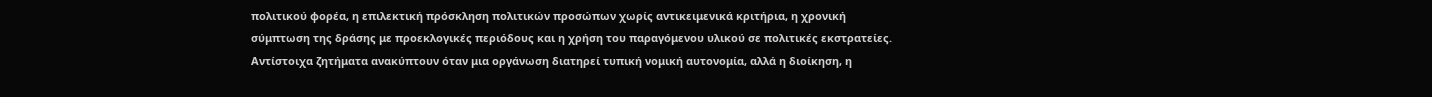πολιτικού φορέα, η επιλεκτική πρόσκληση πολιτικών προσώπων χωρίς αντικειμενικά κριτήρια, η χρονική σύμπτωση της δράσης με προεκλογικές περιόδους και η χρήση του παραγόμενου υλικού σε πολιτικές εκστρατείες. Αντίστοιχα ζητήματα ανακύπτουν όταν μια οργάνωση διατηρεί τυπική νομική αυτονομία, αλλά η διοίκηση, η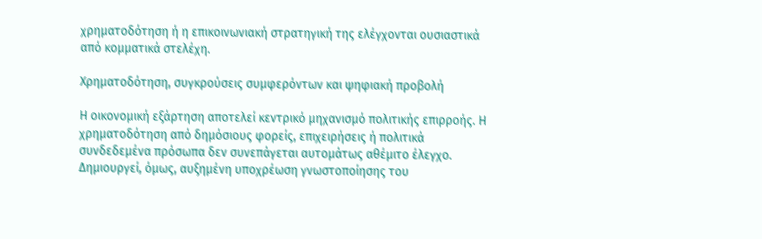χρηματοδότηση ή η επικοινωνιακή στρατηγική της ελέγχονται ουσιαστικά από κομματικά στελέχη.

Χρηματοδότηση, συγκρούσεις συμφερόντων και ψηφιακή προβολή

Η οικονομική εξάρτηση αποτελεί κεντρικό μηχανισμό πολιτικής επιρροής. Η χρηματοδότηση από δημόσιους φορείς, επιχειρήσεις ή πολιτικά συνδεδεμένα πρόσωπα δεν συνεπάγεται αυτομάτως αθέμιτο έλεγχο. Δημιουργεί, όμως, αυξημένη υποχρέωση γνωστοποίησης του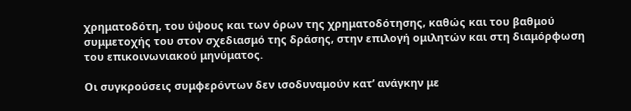χρηματοδότη, του ύψους και των όρων της χρηματοδότησης, καθώς και του βαθμού συμμετοχής του στον σχεδιασμό της δράσης, στην επιλογή ομιλητών και στη διαμόρφωση του επικοινωνιακού μηνύματος.

Οι συγκρούσεις συμφερόντων δεν ισοδυναμούν κατ’ ανάγκην με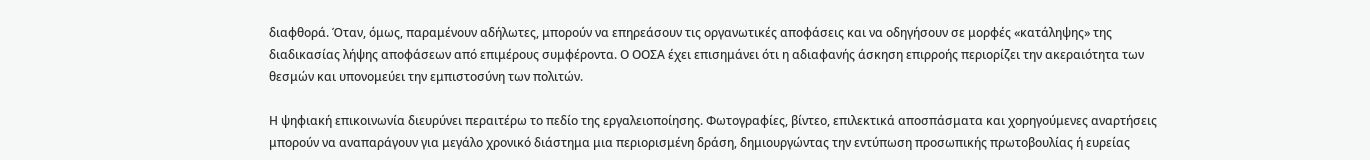διαφθορά. Όταν, όμως, παραμένουν αδήλωτες, μπορούν να επηρεάσουν τις οργανωτικές αποφάσεις και να οδηγήσουν σε μορφές «κατάληψης» της διαδικασίας λήψης αποφάσεων από επιμέρους συμφέροντα. Ο ΟΟΣΑ έχει επισημάνει ότι η αδιαφανής άσκηση επιρροής περιορίζει την ακεραιότητα των θεσμών και υπονομεύει την εμπιστοσύνη των πολιτών.

Η ψηφιακή επικοινωνία διευρύνει περαιτέρω το πεδίο της εργαλειοποίησης. Φωτογραφίες, βίντεο, επιλεκτικά αποσπάσματα και χορηγούμενες αναρτήσεις μπορούν να αναπαράγουν για μεγάλο χρονικό διάστημα μια περιορισμένη δράση, δημιουργώντας την εντύπωση προσωπικής πρωτοβουλίας ή ευρείας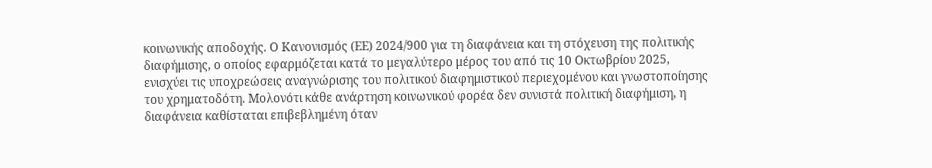κοινωνικής αποδοχής. Ο Κανονισμός (ΕΕ) 2024/900 για τη διαφάνεια και τη στόχευση της πολιτικής διαφήμισης, ο οποίος εφαρμόζεται κατά το μεγαλύτερο μέρος του από τις 10 Οκτωβρίου 2025, ενισχύει τις υποχρεώσεις αναγνώρισης του πολιτικού διαφημιστικού περιεχομένου και γνωστοποίησης του χρηματοδότη. Μολονότι κάθε ανάρτηση κοινωνικού φορέα δεν συνιστά πολιτική διαφήμιση, η διαφάνεια καθίσταται επιβεβλημένη όταν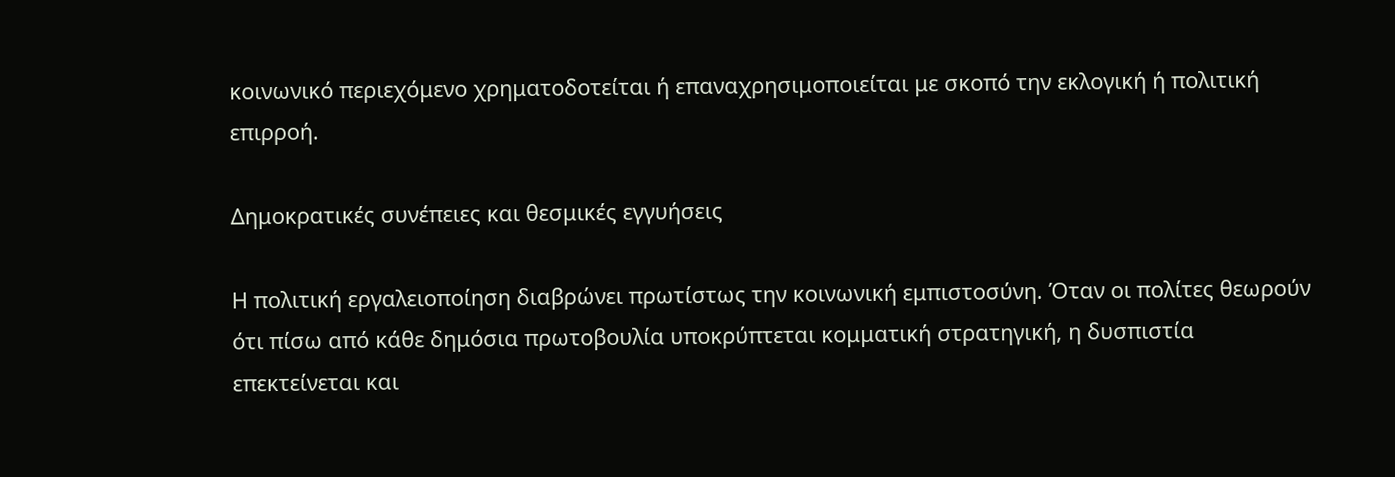κοινωνικό περιεχόμενο χρηματοδοτείται ή επαναχρησιμοποιείται με σκοπό την εκλογική ή πολιτική επιρροή.

Δημοκρατικές συνέπειες και θεσμικές εγγυήσεις

Η πολιτική εργαλειοποίηση διαβρώνει πρωτίστως την κοινωνική εμπιστοσύνη. Όταν οι πολίτες θεωρούν ότι πίσω από κάθε δημόσια πρωτοβουλία υποκρύπτεται κομματική στρατηγική, η δυσπιστία επεκτείνεται και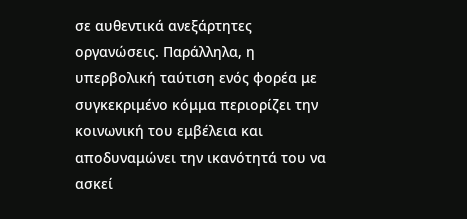σε αυθεντικά ανεξάρτητες οργανώσεις. Παράλληλα, η υπερβολική ταύτιση ενός φορέα με συγκεκριμένο κόμμα περιορίζει την κοινωνική του εμβέλεια και αποδυναμώνει την ικανότητά του να ασκεί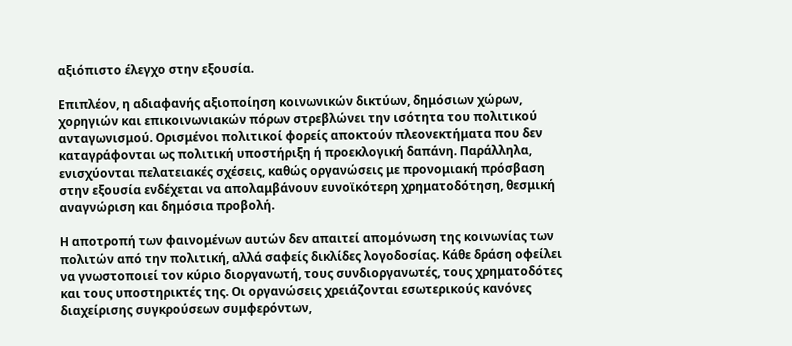αξιόπιστο έλεγχο στην εξουσία.

Επιπλέον, η αδιαφανής αξιοποίηση κοινωνικών δικτύων, δημόσιων χώρων, χορηγιών και επικοινωνιακών πόρων στρεβλώνει την ισότητα του πολιτικού ανταγωνισμού. Ορισμένοι πολιτικοί φορείς αποκτούν πλεονεκτήματα που δεν καταγράφονται ως πολιτική υποστήριξη ή προεκλογική δαπάνη. Παράλληλα, ενισχύονται πελατειακές σχέσεις, καθώς οργανώσεις με προνομιακή πρόσβαση στην εξουσία ενδέχεται να απολαμβάνουν ευνοϊκότερη χρηματοδότηση, θεσμική αναγνώριση και δημόσια προβολή.

Η αποτροπή των φαινομένων αυτών δεν απαιτεί απομόνωση της κοινωνίας των πολιτών από την πολιτική, αλλά σαφείς δικλίδες λογοδοσίας. Κάθε δράση οφείλει να γνωστοποιεί τον κύριο διοργανωτή, τους συνδιοργανωτές, τους χρηματοδότες και τους υποστηρικτές της. Οι οργανώσεις χρειάζονται εσωτερικούς κανόνες διαχείρισης συγκρούσεων συμφερόντων,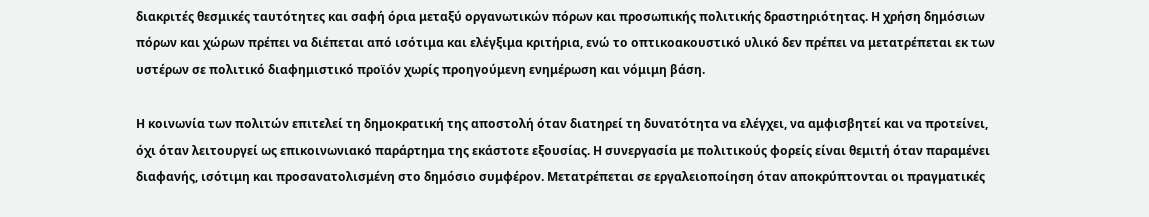διακριτές θεσμικές ταυτότητες και σαφή όρια μεταξύ οργανωτικών πόρων και προσωπικής πολιτικής δραστηριότητας. Η χρήση δημόσιων πόρων και χώρων πρέπει να διέπεται από ισότιμα και ελέγξιμα κριτήρια, ενώ το οπτικοακουστικό υλικό δεν πρέπει να μετατρέπεται εκ των υστέρων σε πολιτικό διαφημιστικό προϊόν χωρίς προηγούμενη ενημέρωση και νόμιμη βάση.

Η κοινωνία των πολιτών επιτελεί τη δημοκρατική της αποστολή όταν διατηρεί τη δυνατότητα να ελέγχει, να αμφισβητεί και να προτείνει, όχι όταν λειτουργεί ως επικοινωνιακό παράρτημα της εκάστοτε εξουσίας. Η συνεργασία με πολιτικούς φορείς είναι θεμιτή όταν παραμένει διαφανής, ισότιμη και προσανατολισμένη στο δημόσιο συμφέρον. Μετατρέπεται σε εργαλειοποίηση όταν αποκρύπτονται οι πραγματικές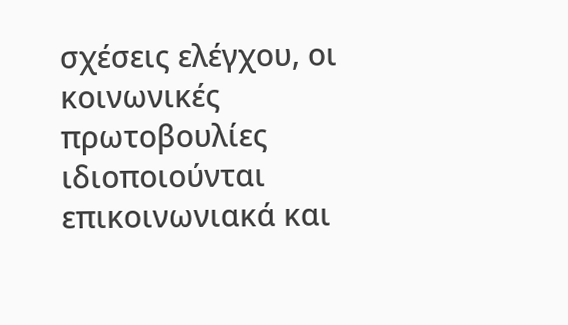σχέσεις ελέγχου, οι κοινωνικές πρωτοβουλίες ιδιοποιούνται επικοινωνιακά και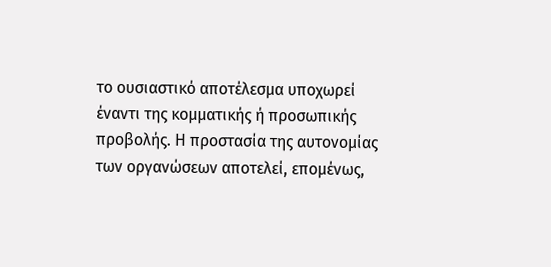το ουσιαστικό αποτέλεσμα υποχωρεί έναντι της κομματικής ή προσωπικής προβολής. Η προστασία της αυτονομίας των οργανώσεων αποτελεί, επομένως,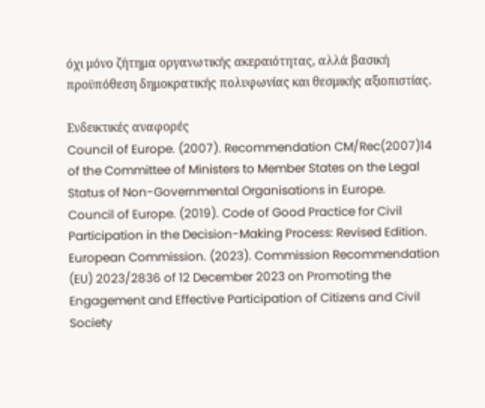όχι μόνο ζήτημα οργανωτικής ακεραιότητας, αλλά βασική προϋπόθεση δημοκρατικής πολυφωνίας και θεσμικής αξιοπιστίας.

Ενδεικτικές αναφορές
Council of Europe. (2007). Recommendation CM/Rec(2007)14 of the Committee of Ministers to Member States on the Legal Status of Non-Governmental Organisations in Europe.
Council of Europe. (2019). Code of Good Practice for Civil Participation in the Decision-Making Process: Revised Edition.
European Commission. (2023). Commission Recommendation (EU) 2023/2836 of 12 December 2023 on Promoting the Engagement and Effective Participation of Citizens and Civil Society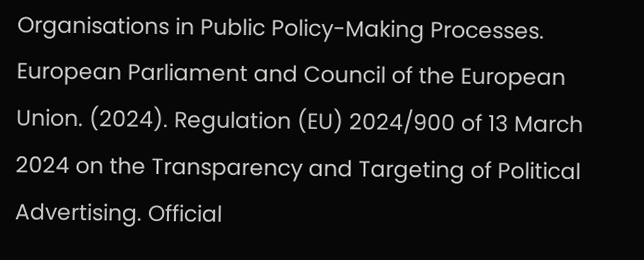Organisations in Public Policy-Making Processes.
European Parliament and Council of the European Union. (2024). Regulation (EU) 2024/900 of 13 March 2024 on the Transparency and Targeting of Political Advertising. Official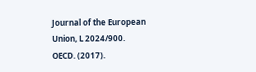Journal of the European Union, L 2024/900.
OECD. (2017).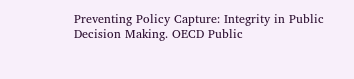Preventing Policy Capture: Integrity in Public Decision Making. OECD Public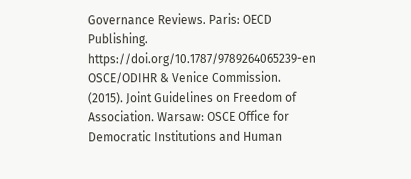Governance Reviews. Paris: OECD Publishing. https://doi.org/10.1787/9789264065239-en
OSCE/ODIHR & Venice Commission. (2015). Joint Guidelines on Freedom of Association. Warsaw: OSCE Office for Democratic Institutions and Human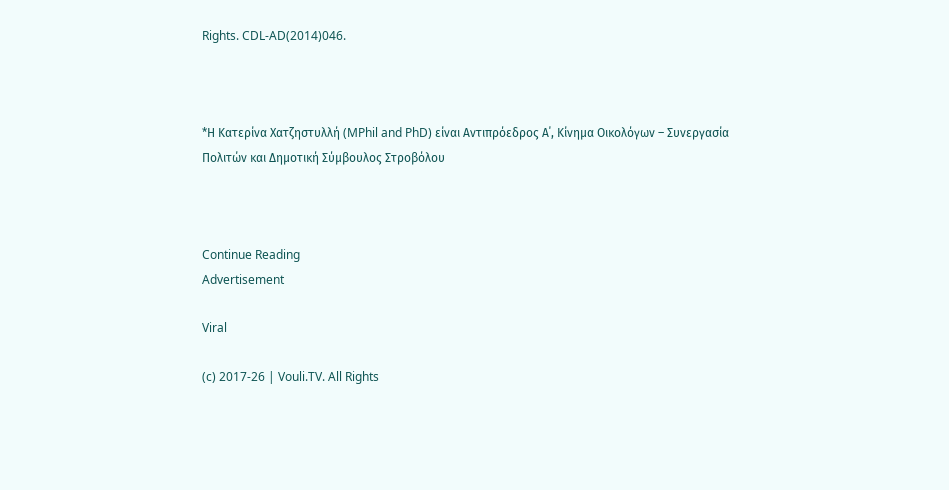Rights. CDL-AD(2014)046.



*Η Κατερίνα Χατζηστυλλή (MPhil and PhD) είναι Αντιπρόεδρος Α΄, Κίνημα Οικολόγων – Συνεργασία Πολιτών και Δημοτική Σύμβουλος Στροβόλου



Continue Reading
Advertisement

Viral

(c) 2017-26 | Vouli.TV. All Rights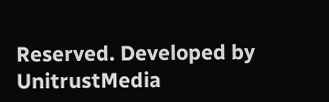Reserved. Developed by UnitrustMedia